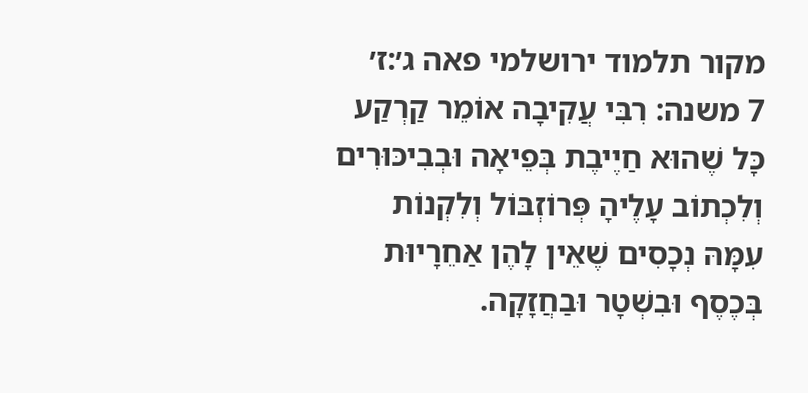מקור תלמוד ירושלמי פאה ג׳:ז׳
7 משנה: רִבִּי עֲקִיבָה אוֹמֵר קַרְקַע כָּל שֶׁהוּא חַיֶיבֶת בְּפֵיאָה וּבְבִיכּוּרִים וְלִכְתוֹב עָלֶיהָ פְּרוֹזְבּוֹל וְלִקְנוֹת עִמָּהּ נְכָסִים שֶׁאֵין לָהֶן אַחֵרָיוּת בְּכֶסֶף וּבִשְׁטָר וּבַחֲזָקָה.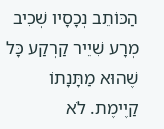הַכּוֹתֵב נְכָסָיו שְׁכִיב מְרָע שִׁיֵיר קַרְקַע כָּל שֶׁהוּא מַתָּנָתוֹ קַיֶימֶת. לֹא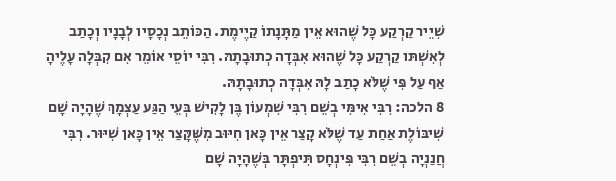שִׁיֵיר קַרְקַע כָּל שֶׁהוּא אֵין מַתָּנָתוֹ קַיֶימֶת. הַכּוֹתֵב נְכָסָיו לְבָנָיו וְכָתַב לְאִשְׁתּו קַרְקַע כָּל שֶׁהוּא אִבְּדָה כְתוּבָתָהּ. רִבִּי יוֹסֵי אוֹמֵר אִם קִבְּלָה עָלֶיהָ אַף עַל פִּי שֶׁלֹּא כָתַב לָהּ אִבְּדָה כְתוּבָתָהּ.
8 הלכה: רִבִּי אִימִּי בְשֵׁם רִבִּי שִׁמְעוֹן בֶּן לָקִישׁ בְּעֵי הַגַּע עַצְמָךְ שֶׁהָיָה שָׁם שִׁיבּוֹלֶת אַחַת עַד שֶׁלֹּא קָצַר אֵין כָּאן חִיּוּב מִשֶּׁקָּצַר אֵין כָּאן שִׁיּוּר. רִבִּי חֲנַנְיָה בְשֵׁם רִבִּי פִּינְחָס תִּיפְתָּר בְּשֶׁהָיָה שָׁם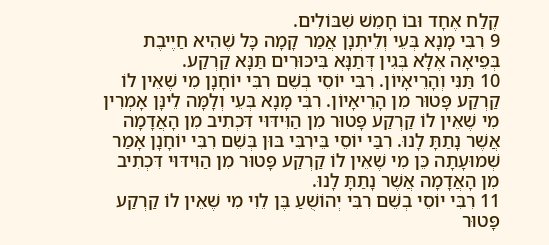קֶלַח אֶחָד וּבוֹ חָמֵשׁ שִׁבּוֹלִים.
9 רִבִּי מָנָא בְּעֵי וְלֵיתְנָן אֲמַר קָמָה כָּל שֶׁהִיא חַיֶיבֶת בְּפֵיאָה אֶלָּא בְּגִין דְּתַנָּא בִּיכּוּרִים תַּנָּא קַרְקַע.
10 תַּנִּי וְהָרֵיאָיוֹן. רִבִּי יוֹסֵי בְשֵׁם רִבִּי יוֹחָנָן מִי שֶׁאֵין לוֹ קַרְקַע פָּטוּר מִן הָרֵיאָיוֹן. רִבִּי מָנָא בְּעֵי וְלָמָּה לֵינָּן אָמְרִין מִי שֶׁאֵין לוֹ קַרְקַע פָּטוּר מִן הַוִּידּוּי דִּכְתִיב מִן הָאֲדָמָה אֲשֶׁר נָתַתָּ לָנוּ. רִבַּי יוֹסֵי בֵּירִבִּי בּוּן בְּשֵׁם רִבִּי יוֹחָנָן אָמַר שְׁמוּעָתָה כֵּן מִי שֶׁאֵין לוֹ קַרְקַע פָּטוּר מִן הַוִּידּוּי דִּכְתִיב מִן הָאֲדָמָה אֲשֶׁר נָתַתָּ לָנוּ.
11 רִבִּי יוֹסֵי בְשֵׁם רִבִּי יְהוֹשֻׁעַ בֶּן לֵוִי מִי שֶׁאֵין לוֹ קַרְקַע פָּטוּר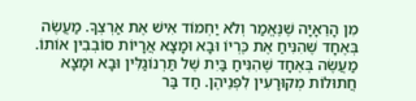מִן הָרֵאָיָה שֶׁנֶּאֱמַר וְלֹא יַחְמוֹד אִישׁ אֶת אַרְצְךָ. מַעֲשֶׂה בְּאֶחָד שֶׁהִנִּיחַ אֶת כֶּרְיוֹ וּבָא וּמָצָא אֲרָיוֹת סוֹבְבִין אוֹתוֹ. מַעֲשֶׂה בְּאֶחָד שֶׁהִנִּיחַ בַּיִת שֶׁל תַּרְנוֹגַלִּין וּבָא וּמָצָא חֲתוּלוֹת מְקוּרָעִין לִפְנֵיהֶן. חַד בַּר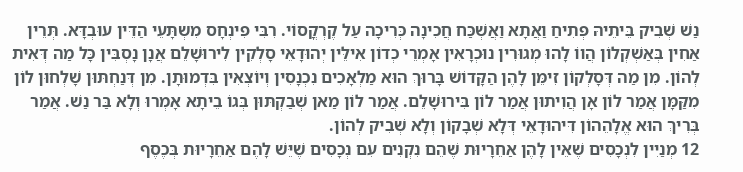נַשׁ שְׁבִיק בֵּיתֵיהּ פְּתִיחַ וַאֲתָא וַאֲשְׁכַּח חֲכִינָה כְּרִיכָה עַל קֶרְקֳסוֹי. רִבִּי פִינְחָס מִשְתָּעֵי הַדֵּין עוּבְדָּא. תְּרֵין אַחִין בְּאַשְׁקְלוֹן הֲווֹ לָהוּ מְגוּרִין נוּכְרָאִין אָמְרֵי כְדוֹן אִילֵּין יְהוּדָאֵי סָלְקִין לִירוּשָׁלֵם אֲנָן נָסְבִּין כָּל מַה דְּאִית לְהוֹן. מִן מַה דְּסָלְקוֹן זִימֵּן לָהֶן הַקָּדוֹשׁ בָּרוּךְ הוּא מַלְאָכִים נִכְנָסִין וְיוֹצְאִין בִּדְמוּתָן. מִן דְּנַחְתּוּן שָׁלְחוּן לוֹן מִקַּמָּן אֲמַר לוֹן אָן הֲוִיתוּן אֲמַר לוֹן בִּירוּשָׁלֵם. אֲמַר לוֹן מַאן שְׁבַקְתּוּן בְּגוֹ בֵיתָא אָמְרוּ וְלָא בַּר נַשׁ. אֲמַר בְּרִיךְ הוּא אֱלָהֵהוֹן דִּיהוּדָאֵי דְּלָא שְׁבָקוֹן וְלָא שְׁבִיק לְהוֹן.
12 מְנַיִין לִנְכָסִים שֶׁאֵין לָהֶן אַחֵרָיוּת שֶׁהֵם נִקְנִים עִם נְכָסִים שֶׁיֵּשׁ לָהֶם אַחֵרָיוּת בְּכֶסֶף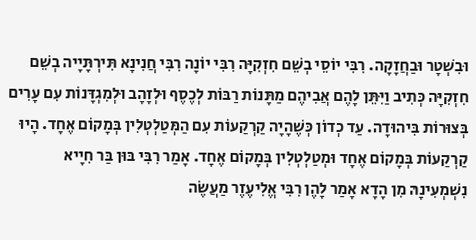וּבִשְׁטָר וּבַחֲזָקָה. רִבִּי יוֹסֵי בְשֵׁם חִזְקִיָּה רִבִּי יוֹנָה רִבִּי חֲנִינָא תִּירְתָּיָיה בְשֵׁם חִזְקִיָּה כְּתִיב וַיִּתֵּן לָהֶם אֲבִיהֶם מַתָּנוֹת רַבּוֹת לְכֶסֶף וּלְזָהָב וּלְמִגְדָּנוֹת עִם עָרִים בְּצוּרוֹת בִּיהוּדָה. עַד כְדוֹן כְּשֶׁהָיָה קַרְקַעוֹת עִם הַמְּטַלְטְלִין בְּמָקוֹם אֶחָד. הָיוּ קַרְקַעוֹת בְּמָקוֹם אֶחָד וּמְטַלְטְלִין בְּמָקוֹם אֶחָד. אָמַר רִבִּי בּוּן בַּר חִיָיא נִשְׁמְעִינָהּ מִן הָדָא אָמַר לָהֶן רִבִּי אֱלִיעֶזֶר מַעֲשֶׂה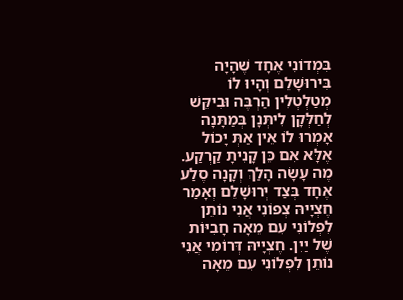בִּמְדוֹנִי אֶחָד שֶׁהָיָה בִּירוּשָׁלֵם וְהָיוּ לוֹ מְטַלְטְלִין הַרְבֶּה וּבִיקֵּשׁ לְחַלְּקָן לִיתְּנָן בְּמַתָּנָה אָמְרוּ לוֹ אֵין אַתְּ יָכוֹל אֶלָּא אִם כֵּן קָנִיתָ קַרְקַע. מֶה עָשָׂה הָלַךְ וְקָנָה סֶלַע אֶחָד בְּצַד יְרוּשָׁלֵם וְאָמַר חֶצְיָיהּ צְפוֹנִי אֲנִי נוֹתֵן לִפְלוֹנִי עִם מֵאָה חָבִיּוֹת שֶׁל יַיִן. חֶצְיָיהּ דְּרוֹמִי אֲנִי נוֹתֵן לִפְלוֹנִי עִם מֵאָה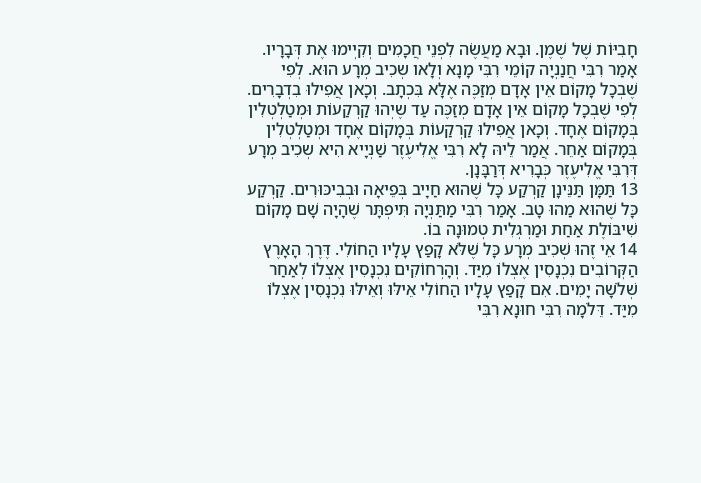חָבִיּוֹת שֶׁל שֶׁמֶן. וּבָא מַעֲשֶׂה לִפְנֵי חֲכָמִים וְקִיְימוּ אֶת דְּבָרָיו. אָמַר רִבִּי חֲנַנְיָה קוֹמֵי רִבִּי מָנָא וְלָאו שְכִיב מְרָע הוּא. לְפִי שֶׁבְכָל מָקוֹם אֵין אָדָם מְזַכֶּה אֶלָּא בִּכְתָב. וְכָאן אֲפִילוּ בִדְבָרִים. לְפִי שֶׁבְכָל מָקוֹם אֵין אָדָם מְזַכֶּה עַד שֶיְהוּ קַרְקַעוֹת וּמְטַלְטְלִין בְּמָקוֹם אֶחָד. וְכָאן אֲפִילוּ קַרְקַעוֹת בְּמָקוֹם אֶחָד וּמְטַלְטְלִין בְּמָקוֹם אַחֵר. אֲמַר לֵיהּ לָא רִבִּי אֱלִיעֶזֶר שַׁנְיָיא הִיא שְכִיב מְרָע דְּרִבִּי אֱלִיעֶזֶר כְּבָרִיא דְּרַבָּנָן.
13 תַּמָּן תַּנֵּינָן קַרְקַע כָּל שֶׁהוּא חַיָיב בְּפֵיאָה וּבְבִיכּוּרִים. קַרְקַע כָּל שֶׁהוּא מַהוּ טָב. אָמַר רִבִּי מַתַּנְיָה תִּיפְתָּר שֶׁהָיָה שָׁם מָקוֹם שִׁיבּוֹלֶת אַחַת וּמַרְגְלִית טְמוּנָה בוֹ.
14 אֵי זֶהוּ שְׁכִיב מְרָע כָּל שֶׁלֹּא קָפַץ עָלָיו הַחוֹלִי. דֶּרֶךְ הָאָרֶץ הַקְּרוֹבִים נִכְנָסִין אֶצְלוֹ מִיַּד. וְהָרְחוֹקִים נִכְנָסִין אֶצְלוֹ לְאַחַר שְׁלֹשָׁה יָמִים. אִם קָפַץ עָלָיו הַחוֹלִי אֵילּוּ וְאֵילּוּ נִכְנָסִין אֶצְלוֹ מִיַּד. דֵּלֹמָה רִבִּי חוּנָא רִבִּי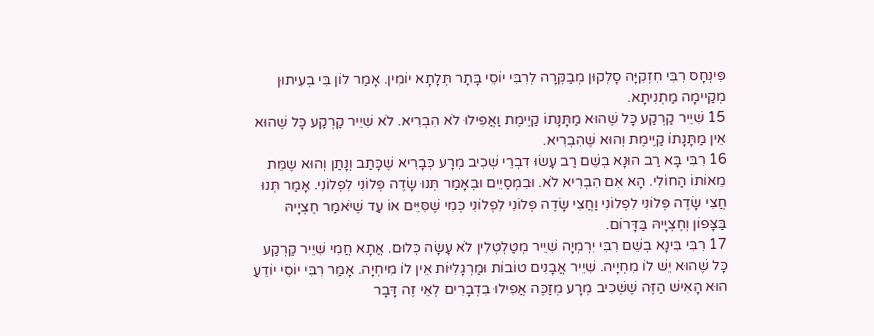פִּינְחָס רִבִּי חִזְקִיָּה סָלְקוּן מְבַקְּרָה לְרִבִּי יוֹסֵי בָּתָר תְּלָתָא יוֹמִין. אָמַר לוֹן בִּי בְעִיתוּן מְקַיימָה מַתְנִיתָא.
15 שִׁיֵיר קַרְקַע כָּל שֶׁהוּא מַתָּנָתוֹ קַיֶימֶת וַאֲפִילוּ לֹא הִבְרִיא. לֹא שִׁיֵיר קַרְקַע כָּל שֶׁהוּא אֵין מַתָּנָתוֹ קַיֶימֶת וְהוּא שֶׁהִבְרִיא.
16 רִבִּי בָּא רַב הוּנָא בְשֵׁם רַב עָשׂוּ דִבְרֵי שְׁכִיב מְרָע כְּבָרִיא שֶׁכָּתַב וְנָתַן וְהוּא שֶמֵּת מֵאוֹתוֹ הַחוֹלִי. הָא אִם הִבְרִיא לֹא. וּבִמְסַיֵים וּבְאָמַר תְּנוּ שָׂדֶה פְּלוֹנִי לִפְלוֹנִי. אָמַר תְּנוּ חֲצִי שָׂדֶה פְּלוֹנִי לִפְלוֹנִי וַחֲצִי שָׂדֶה פְּלוֹנִי לִפְלוֹנִי כְּמִי שֶׁסִּיֵּים אוֹ עַד שֶׁיֹּאמַר חֶצְיָיהּ בַּצָּפוֹן וְחֶצְיָיהּ בַּדָּרוֹם.
17 רִבִּי בִּינָא בְשֵׁם רִבִּי יִרְמְיָה שִׁיֵיר מְטַלְטְלִין לֹא עָשָׂה כְּלוּם. אֲתָא חֲמִי שִׁיֵיר קַרְקַע כָּל שֶׁהוּא יֵשׁ לוֹ מִחְיָיה. שִׁיֵיר אֲבָנִים טוֹבוֹת וּמַרְגָלִיּוֹת אֵין לוֹ מִיחְיָה. אָמַר רִבִּי יוֹסֵי יוֹדֵעַ הוּא הָאִישׁ הַזֶּה שֶׁשְּׁכִיב מְרָע מְזַכֶּה אֲפִילוּ בִדְבָרִים לְאֵי זֶה דָּבָר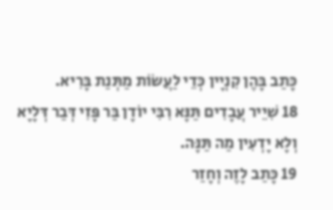כָּתַב בָּהֶן קִנְיָין כְּדֵי לַעֲשׂוֹת מַתְּנַת בָּרִיא.
18 שִׁיֵיר עֲבָדִים תַּנָּא רִבִּי יוֹדָן בַּר פָּזִי דְּבַר דְּלָיָא וְלָא יָדְעִין מַה תַּנָּה.
19 כָּתַב לָזֶה וְחָזַר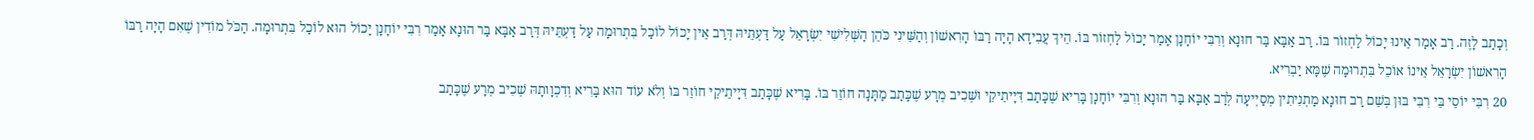וְכָתַב לָזֶה. רַב אָמַר אֵינוּ יָכוֹל לַחְזוֹר בּוֹ. רַב אַבָּא בַּר חוּנָא וְרִבִּי יוֹחָנָן אָמַר יָכוֹל לַחְזוֹר בּוֹ. הֵיךְ עֲבִידָא הָיָה רַבּוֹ הָרִאשׁוֹן וְהַשֵּׁינִי כֹּהֵן הַשְּׁלִישִׁי יִשְׂרָאֵל עַל דַּעְתֵּיהּ דְּרַב אֵין יָכוֹל לוֹכַל בִּתְרוּמָה עַל דַּעְתֵּיהּ דְּרַב אַבָּא בַּר הוּנָא אָמַר רִבִּי יוֹחָנָן יָכוֹל הוּא לוֹכַל בִּתְרוּמָה. הַכֹּל מוֹדִין שֶׁאִם הָיָה רַבּוֹ הָרִאשׁוֹן יִשְׂרָאֵל אֵינוֹ אוֹכֵל בִּתְרוּמָה שֶׁמָּא יַבְרִיא.
20 רִבִּי יוֹסֵי בֵּי רִבִּי בּוּן בְּשֵׁם רַב חוּנָא מַתְנִיתִין מְסַיְיעָה לְרַב אַבָּא בַּר הוּנָא וְרִבִּי יוֹחָנָן בָּרִיא שֶׁכָּתַב דִּיָיתֵיקֵי וּשְׁכִיב מְרָע שֶׁכָּתַב מַתָּנָה חוֹזֵר בּוֹ. בָּרִיא שֶׁכָּתַב דִּיָיתֵיקֵי חוֹזֵר בּוֹ וְלֹא עוֹד הוּא בָּרִיא וְדִכְוָותָהּ שְׁכִיב מְרָע שֶׁכָּתַב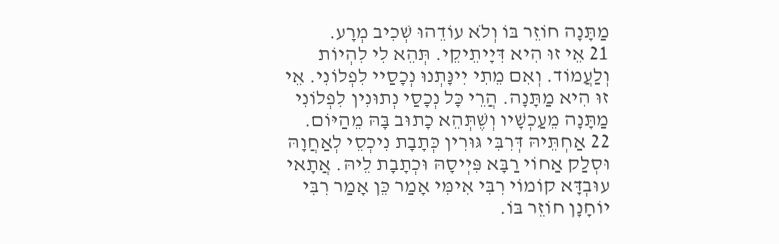מַתָּנָה חוֹזֵר בּוֹ וְלֹא עוֹדֵהוּ שְׁכִיב מְרָע.
21 אֵי זוּ הִיא דִּיָיתֵיקֵי. תְּהֵא לִי לִהְיוֹת וְלַעֲמוֹד. וְאִם מֵתִי יִינָּתְנוּ נְכָסַיי לִפְלוֹנִי. אֵי זוּ הִיא מַתָּנָה. הֲרֵי כָּל נְכָסַי נְתוּנִין לִפְלוֹנִי מַתָּנָה מֵעַכְשָׁיו וְשֶׁתְּהֵא כָתוּב בָּהּ מֵהַיּוֹם.
22 אַחְתֵּיהּ דְּרִבִּי גּוּרִין כְּתָבָת נִיכְסֵי לְאַחֲוָהּ וּסְלַק אַחוֹי רַבָּא פִּיְיסָהּ וּכְתָבָת לֵיהּ. אֲתָאי עוּבְדָּא קוֹמוֹי רִבִּי אִימִּי אָמַר כֵּן אָמַר רִבִּי יוֹחָנָן חוֹזֵר בּוֹ.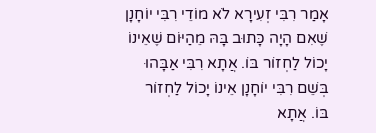אָמַר רִבִּי זְעִירָא לֹא מוֹדֵי רִבִּי יוֹחָנָן שֶׁאִם הָיָה כָּתוּב בָּהּ מֵהַיּוֹם שֶׁאֵינוֹ יָכוֹל לַחְזוֹר בּוֹ. אֲתָא רִבִּי אַבָּהוּ בְּשֵׁם רִבִּי יוֹחָנָן אֵינוֹ יָכוֹל לַחְזוֹר בּוֹ. אֲתָא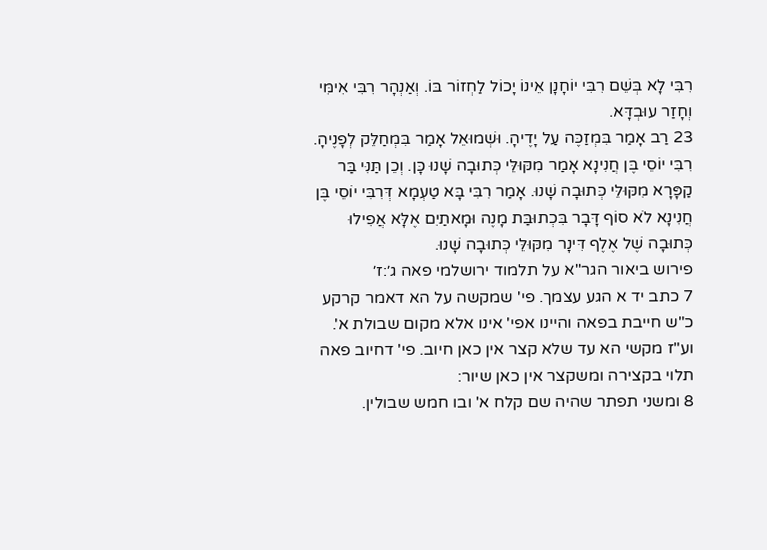רִבִּי לָא בְּשֵׁם רִבִּי יוֹחָנָן אֵינוֹ יָכוֹל לַחְזוֹר בּוֹ. וְאַנְהָר רִבִּי אִימִּי וְחָזַר עוּבְדָּא.
23 רַב אָמַר בִּמְזַכֶּה עַל יָדֶיהָ. וּשְׁמוּאֵל אָמַר בִּמְחַלֵּק לְפָנֶיהָ. רִבִּי יוֹסֵי בֶּן חֲנִינָא אָמַר מִקּוּלֵּי כְּתוּבָה שָׁנוּ כָּן. וְכֵן תַּנִּי בַּר קַפָּרָא מִקּוּלֵּי כְּתוּבָה שָׁנוּ. אָמַר רִבִּי בָּא טַעְמָא דְּרִבִּי יוֹסֵי בֶּן חֲנִינָא לֹא סוֹף דָּבָר בִּכְתוּבַּת מָנֶה וּמָאתַיִם אֶלָּא אֲפִילוּ כְּתוּבָה שֶׁל אֶלֶף דִּינָר מִקּוּלֵּי כְּתוּבָה שָׁנוּ.
פירוש ביאור הגר"א על תלמוד ירושלמי פאה ג׳:ז׳
7 כתב יד א הגע עצמך. פי' שמקשה על הא דאמר קרקע כ"ש חייבת בפאה והיינו אפי' אינו אלא מקום שבולת א'. וע"ז מקשי הא עד שלא קצר אין כאן חיוב. פי' דחיוב פאה תלוי בקצירה ומשקצר אין כאן שיור:
8 ומשני תפתר שהיה שם קלח א' ובו חמש שבולין.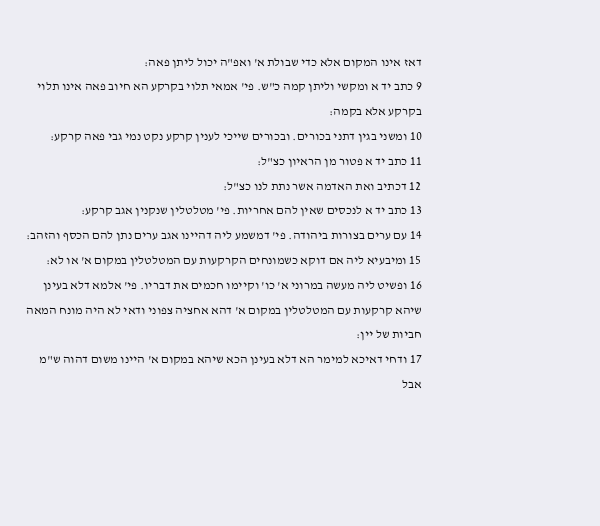דאז אינו המקום אלא כדי שבולת א' ואפ"ה יכול ליתן פאה:
9 כתב יד א ומקשי וליתן קמה כ"ש. פי' אמאי תלוי בקרקע הא חיוב פאה אינו תלוי בקרקע אלא בקמה:
10 ומשני בגין דתני בכורים. ובכורים שייכי לענין קרקע נקט נמי גבי פאה קרקע:
11 כתב יד א פטור מן הראיון כצ"ל:
12 דכתיב ואת האדמה אשר נתת לנו כצ"ל:
13 כתב יד א לנכסים שאין להם אחריות. פי' מטלטלין שנקנין אגב קרקע:
14 עם ערים בצורות ביהודה. פי' דמשמע ליה דהיינו אגב ערים נתן להם הכסף והזהב:
15 ומיבעיא ליה אם דוקא כשמונחים הקרקעות עם המטלטלין במקום א' או לא:
16 ופשיט ליה מעשה במרוני א' כו' וקיימו חכמים את דבריו. פי' אלמא דלא בעינן שיהא קרקעות עם המטלטלין במקום א' דהא אחציה צפוני ודאי לא היה מונח המאה חביות של יין:
17 ודחי דאיכא למימר הא דלא בעינן הכא שיהא במקום א' היינו משום דהוה ש"מ אבל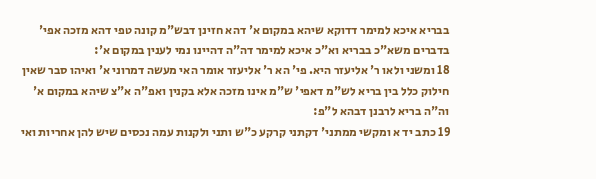בבריא איכא למימר דדוקא שיהא במקום א' דהא חזינן דבש"מ קונה טפי דהא מזכה אפי' בדברים משא"כ בבריא וא"כ איכא למימר דה"ה דהיינו נמי לענין במקום א':
18 ומשני ולאו ר' אליעזר היא. פי' הא ר' אליעזר אומר האי מעשה דמרוני א' ואיהו סבר שאין חילוק כלל בין בריא לש"מ דאפי' ש"מ אינו מזכה אלא בקנין ואפ"ה א"צ שיהא במקום א' וה"ה בריא לרבנן דבהא ל"פ:
19 כתב יד א ומקשי ממתני' דקתני קרקע כ"ש ותני ולקנות עמה נכסים שיש להן אחריות ואי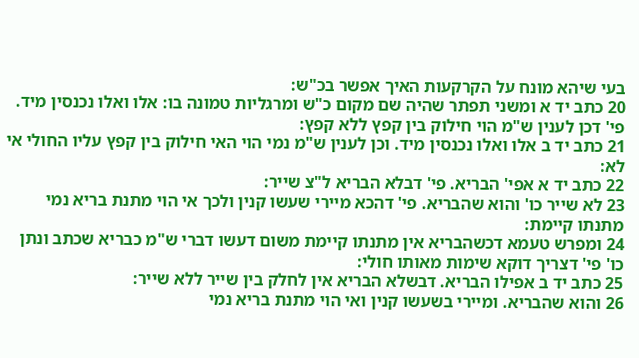בעי שיהא מונח על הקרקעות האיך אפשר בכ"ש:
20 כתב יד א ומשני תפתר שהיה שם מקום כ"ש ומרגליות טמונה בו: אלו ואלו נכנסין מיד. פי' דכן לענין ש"מ הוי חילוק בין קפץ ללא קפץ:
21 כתב יד ב אלו ואלו נכנסין מיד. וכן לענין ש"מ נמי הוי האי חילוק בין קפץ עליו החולי אי לא:
22 כתב יד א אפי' הבריא. פי' דבלא הבריא ל"צ שייר:
23 לא שייר כו' והוא שהבריא. פי' דהכא מיירי שעשו קנין ולכך אי הוי מתנת בריא נמי מתנתו קיימת:
24 ומפרש טעמא דכשהבריא אין מתנתו קיימת משום דעשו דברי ש"מ כבריא שכתב ונתן כו' פי' דצריך דוקא שימות מאותו חולי:
25 כתב יד ב אפילו הבריא. דבשלא הבריא אין לחלק בין שייר ללא שייר:
26 והוא שהבריא. ומיירי בשעשו קנין ואי הוי מתנת בריא נמי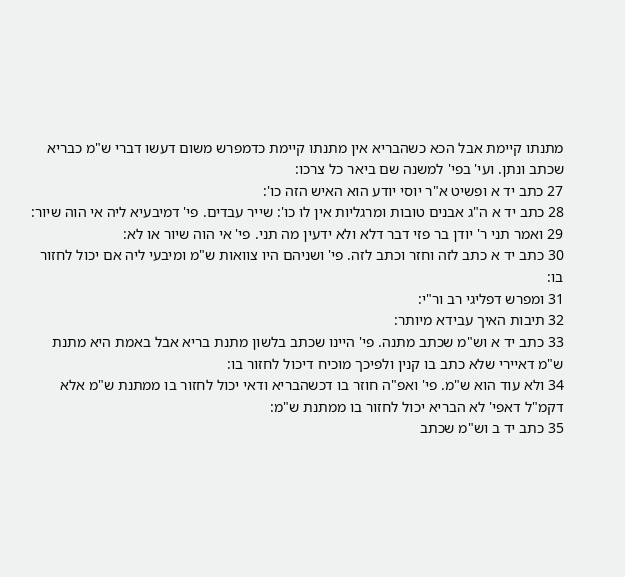מתנתו קיימת אבל הכא כשהבריא אין מתנתו קיימת כדמפרש משום דעשו דברי ש"מ כבריא שכתב ונתן. ועי' בפי' למשנה שם ביאר כל צרכו:
27 כתב יד א ופשיט א"ר יוסי יודע הוא האיש הזה כו':
28 כתב יד א ה"ג אבנים טובות ומרגליות אין לו כו': שייר עבדים. פי' דמיבעיא ליה אי הוה שיור:
29 ואמר תני ר' יודן בר פזי דבר דלא ולא ידעין מה תני. פי' אי הוה שיור או לא:
30 כתב יד א כתב לזה וחזר וכתב לזה. פי' ושניהם היו צוואות ש"מ ומיבעי ליה אם יכול לחזור בו:
31 ומפרש דפליגי רב ור"י:
32 תיבות האיך עבידא מיותר:
33 כתב יד א וש"מ שכתב מתנה. פי' היינו שכתב בלשון מתנת בריא אבל באמת היא מתנת ש"מ דאיירי שלא כתב בו קנין ולפיכך מוכיח דיכול לחזור בו:
34 ולא עוד הוא ש"מ. פי' ואפ"ה חוזר בו דכשהבריא ודאי יכול לחזור בו ממתנת ש"מ אלא דקמ"ל דאפי' לא הבריא יכול לחזור בו ממתנת ש"מ:
35 כתב יד ב וש"מ שכתב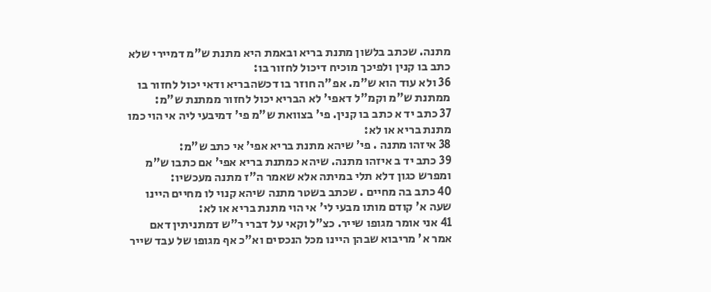מתנה. שכתב בלשון מתנת בריא ובאמת היא מתנת ש"מ דמיירי שלא כתב בו קנין ולפיכך מוכיח דיכול לחזור בו:
36 ולא עוד הוא ש"מ. אפ"ה חוזר בו דכשהבריא ודאי יכול לחזור בו ממתנת ש"מ וקמ"ל דאפי' לא הבריא יכול לחזור ממתנת ש"מ:
37 כתב יד א כתב בו קנין. פי' בצוואת ש"מ פי' דמיבעי ליה אי הוי כמו מתנת בריא או לא:
38 איזהו מתנה . פי' שיהא מתנת בריא אפי' אי כתב ש"מ:
39 כתב יד ב איזהו מתנה. שיהא כמתנת בריא אפי' אם כתבו ש"מ ומפרש כגון דלא תלי במיתה אלא שאמר ה"ז מתנה מעכשיו:
40 כתב בה מחיים . שכתב בשטר מתנה שיהא קנוי לו מחיים היינו שעה א' קודם מותו מבעי לי' אי הוי מתנת בריא או לא:
41 אני אומר מגופו שייר. כצ"ל וקאי על דברי ר"ש דמתניתין דאם אמר א' מריבוא שבהן היינו מכל הנכסים וא"כ אף מגופו של עבד שייר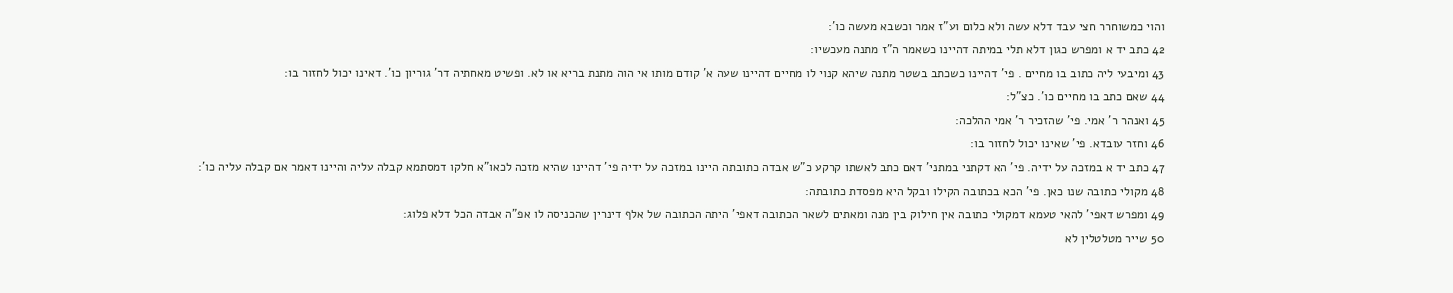והוי כמשוחרר חצי עבד דלא עשה ולא כלום וע"ז אמר וכשבא מעשה כו':
42 כתב יד א ומפרש כגון דלא תלי במיתה דהיינו כשאמר ה"ז מתנה מעכשיו:
43 ומיבעי ליה כתוב בו מחיים . פי' דהיינו כשכתב בשטר מתנה שיהא קנוי לו מחיים דהיינו שעה א' קודם מותו אי הוה מתנת בריא או לא. ופשיט מאחתיה דר' גוריון כו'. דאינו יכול לחזור בו:
44 שאם כתב בו מחיים כו'. כצ"ל:
45 ואנהר ר' אמי. פי' שהזכיר ר' אמי ההלכה:
46 וחזר עובדא. פי' שאינו יכול לחזור בו:
47 כתב יד א במזכה על ידיה. פי' הא דקתני במתני' דאם כתב לאשתו קרקע כ"ש אבדה כתובתה היינו במזכה על ידיה פי' דהיינו שהיא מזכה לכאו"א חלקו דמסתמא קבלה עליה והיינו דאמר אם קבלה עליה כו':
48 מקולי כתובה שנו כאן. פי' הכא בכתובה הקילו ובקל היא מפסדת כתובתה:
49 ומפרש דאפי' להאי טעמא דמקולי כתובה אין חילוק בין מנה ומאתים לשאר הכתובה דאפי' היתה הכתובה של אלף דינרין שהכניסה לו אפ"ה אבדה הכל דלא פלוג:
50 שייר מטלטלין לא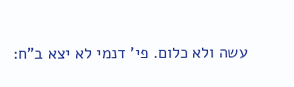עשה ולא כלום. פי' דנמי לא יצא ב"ח: